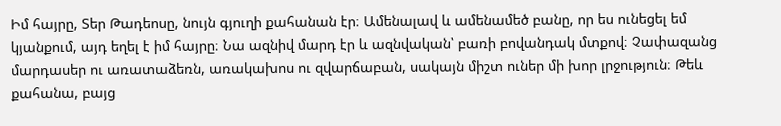Իմ հայրը, Տեր Թադեոսը, նույն գյուղի քահանան էր։ Ամենալավ և ամենամեծ բանը, որ ես ունեցել եմ կյանքում, այդ եղել է իմ հայրը։ Նա ազնիվ մարդ էր և ազնվական՝ բառի բովանդակ մտքով։ Չափազանց մարդասեր ու առատաձեռն, առակախոս ու զվարճաբան, սակայն միշտ ուներ մի խոր լրջություն։ Թեև քահանա, բայց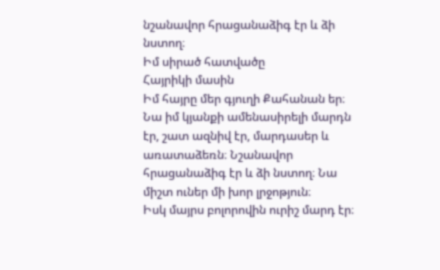նշանավոր հրացանաձիգ էր և ձի նստող։
Իմ սիրած հատվածը
Հայրիկի մասին
Իմ հայրը մեր գյուղի Քահանան եր։ Նա իմ կյանքի ամենասիրելի մարդն էր, շատ ազնիվ էր, մարդասեր և առատաձեռն։ Նշանավոր հրացանաձիգ էր և ձի նստող։ Նա միշտ ուներ մի խոր լրջոթյուն։
Իսկ մայրս բոլորովին ուրիշ մարդ էր։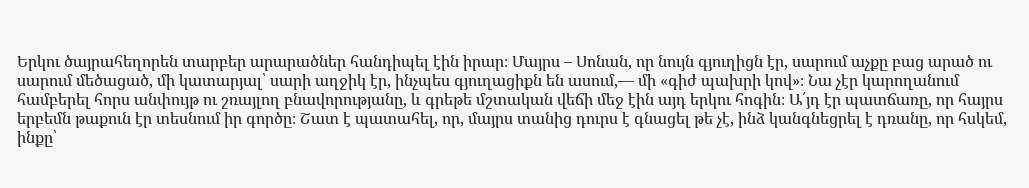Երկու ծայրահեղորեն տարբեր արարածներ հանդիպել էին իրար։ Մայրս – Սոնան, որ նույն գյուղիցն էր, սարում աչքը բաց արած ու սարում մեծացած, մի կատարյալ՝ սարի աղջիկ էր, ինչպես գյուղացիքն են ասում,— մի «գիժ պախրի կով»։ Նա չէր կարողանում համբերել հորս անփույթ ու շռայլող բնավորությանը, և գրեթե մշտական վեճի մեջ էին այդ երկու հոգին։ Ա՛յդ էր պատճառը, որ հայրս երբեմն թաքուն էր տեսնում իր գործը։ Շատ է պատահել, որ, մայրս տանից դուրս է գնացել թե չէ, ինձ կանգնեցրել է դռանը, որ հսկեմ, ինքը՝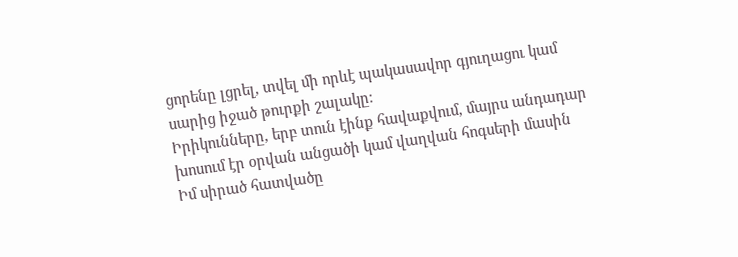ցորենը լցրել, տվել մի որևէ պակասավոր գյուղացու կամ սարից իջած թուրքի շալակը։
Իրիկունները, երբ տուն էինք հավաքվում, մայրս անդադար խոսում էր օրվան անցածի կամ վաղվան հոգսերի մասին
Իմ սիրած հատվածը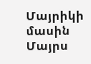Մայրիկի մասին
Մայրս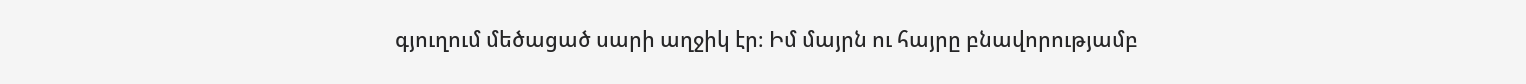գյուղում մեծացած սարի աղջիկ էր։ Իմ մայրն ու հայրը բնավորությամբ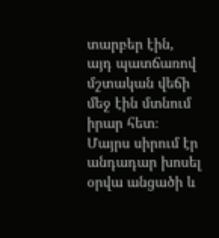տարբեր էին, այդ պատճառով մշտական վեճի մեջ էին մտնում իրար հետ։ Մայրս սիրում էր անդադար խոսել օրվա անցածի և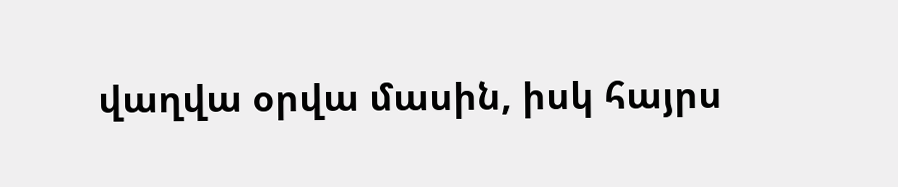վաղվա օրվա մասին, իսկ հայրս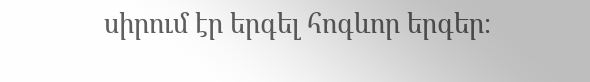սիրում էր երգել հոգևոր երգեր։